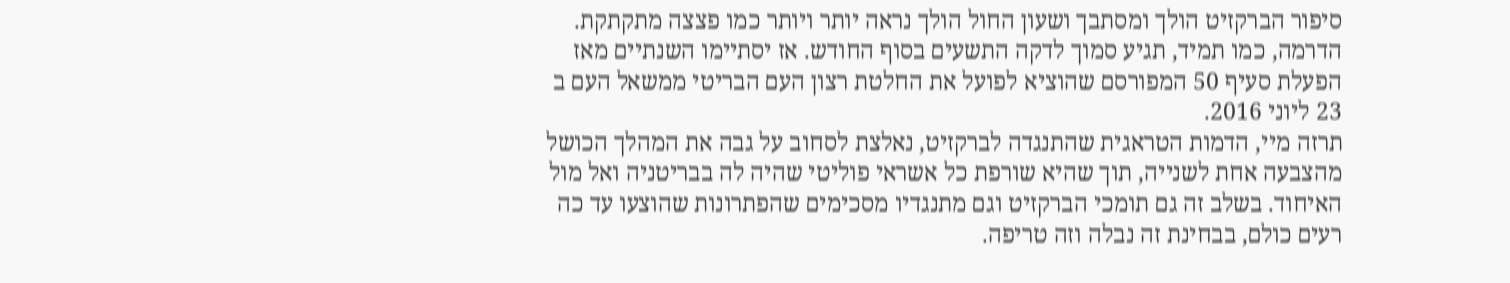סיפור הברקזיט הולך ומסתבך ושעון החול הולך נראה יותר ויותר כמו פצצה מתקתקת. הדרמה, כמו תמיד, תגיע סמוך לדקה התשעים בסוף החודש. אז יסתיימו השנתיים מאז הפעלת סעיף 50 המפורסם שהוציא לפועל את החלטת רצון העם הבריטי ממשאל העם ב 23 ליוני 2016.
תרזה מיי, הדמות הטראגית שהתנגדה לברקזיט, נאלצת לסחוב על גבה את המהלך הכושל מהצבעה אחת לשנייה, תוך שהיא שורפת כל אשראי פוליטי שהיה לה בבריטניה ואל מול האיחוד. בשלב זה גם תומכי הברקזיט וגם מתנגדיו מסכימים שהפתרונות שהוצעו עד כה רעים כולם, בבחינת זה נבלה וזה טריפה.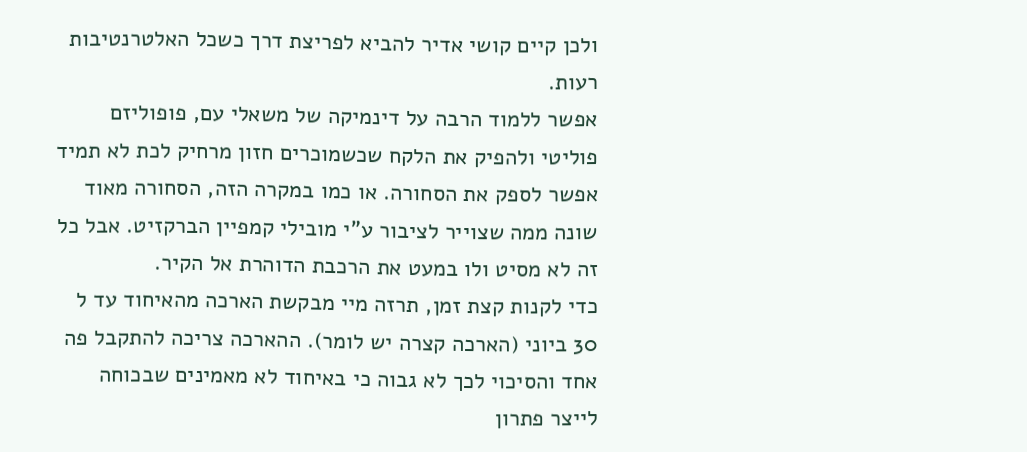ולכן קיים קושי אדיר להביא לפריצת דרך כשכל האלטרנטיבות רעות.
אפשר ללמוד הרבה על דינמיקה של משאלי עם, פופוליזם פוליטי ולהפיק את הלקח שכשמוכרים חזון מרחיק לכת לא תמיד אפשר לספק את הסחורה. או כמו במקרה הזה, הסחורה מאוד שונה ממה שצוייר לציבור ע"י מובילי קמפיין הברקזיט. אבל כל זה לא מסיט ולו במעט את הרכבת הדוהרת אל הקיר.
כדי לקנות קצת זמן, תרזה מיי מבקשת הארכה מהאיחוד עד ל 30 ביוני (הארכה קצרה יש לומר). ההארכה צריכה להתקבל פה אחד והסיכוי לכך לא גבוה כי באיחוד לא מאמינים שבכוחה לייצר פתרון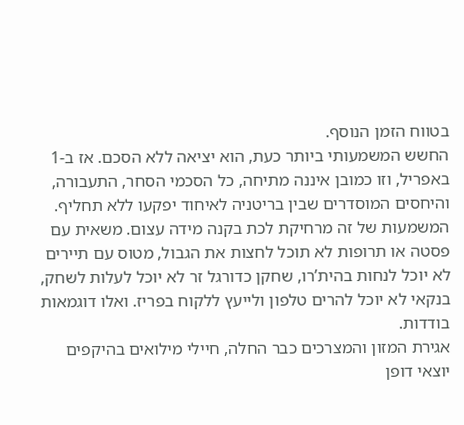בטווח הזמן הנוסף.
החשש המשמעותי ביותר כעת, הוא יציאה ללא הסכם. אז ב-1 באפריל, וזו כמובן איננה מתיחה, כל הסכמי הסחר, התעבורה, והיחסים המוסדרים שבין בריטניה לאיחוד יפקעו ללא תחליף. המשמעות של זה מרחיקת לכת בקנה מידה עצום. משאית עם פסטה או תרופות לא תוכל לחצות את הגבול, מטוס עם תיירים לא יוכל לנחות בהית’רו, שחקן כדורגל זר לא יוכל לעלות לשחק, בנקאי לא יוכל להרים טלפון ולייעץ ללקוח בפריז. ואלו דוגמאות בודדות.
אגירת המזון והמצרכים כבר החלה, חיילי מילואים בהיקפים יוצאי דופן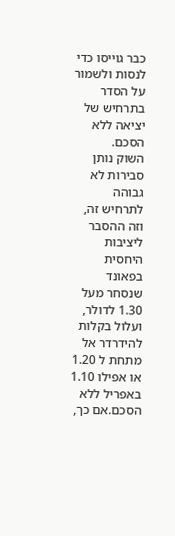כבר גוייסו כדי לנסות ולשמור על הסדר בתרחיש של יציאה ללא הסכם.
השוק נותן סבירות לא גבוהה לתרחיש זה, וזה ההסבר ליציבות היחסית בפאונד שנסחר מעל 1.30 לדולר, ועלול בקלות להידרדר אל מתחת ל 1.20 או אפילו 1.10 באפריל ללא הסכם.אם כך,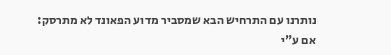נותרנו עם התרחיש הבא שמסביר מדוע הפאונד לא מתרסק:
אם ע"י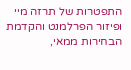התפטרות של תרזה מיי ופיזור הפרלמנט והקדמת הבחירות ממאי,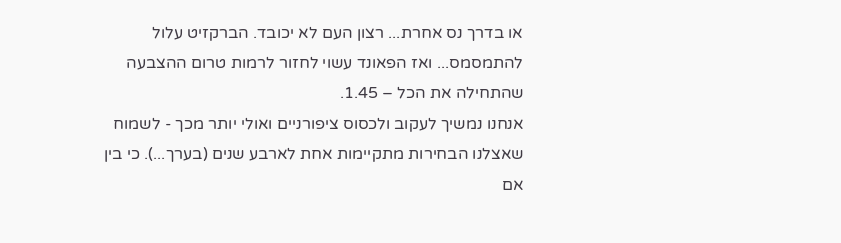או בדרך נס אחרת... רצון העם לא יכובד. הברקזיט עלול להתמסמס... ואז הפאונד עשוי לחזור לרמות טרום ההצבעה שהתחילה את הכל – 1.45.
אנחנו נמשיך לעקוב ולכסוס ציפורניים ואולי יותר מכך - לשמוח שאצלנו הבחירות מתקיימות אחת לארבע שנים (בערך...). כי בין אם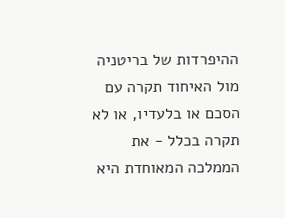ההיפרדות של בריטניה מול האיחוד תקרה עם הסכם או בלעדיו, או לא תקרה בכלל - את הממלכה המאוחדת היא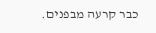כבר קרעה מבפנים.